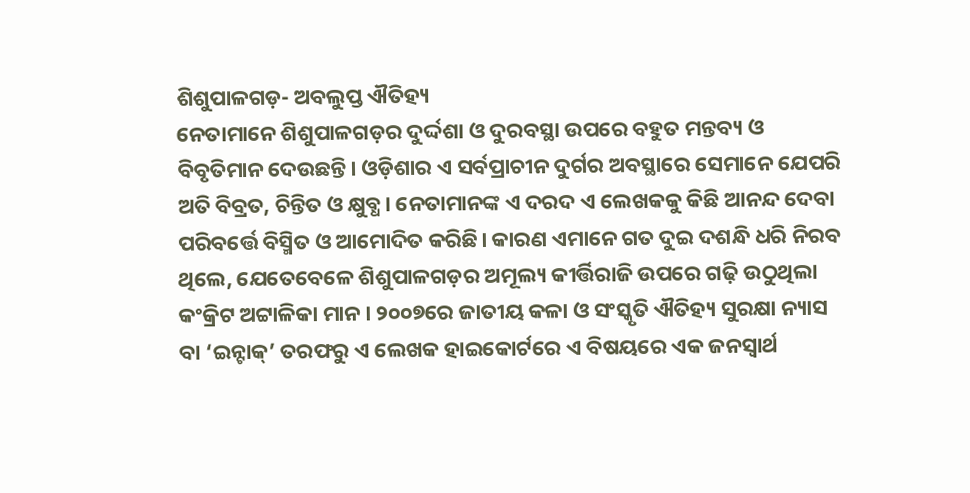ଶିଶୁପାଳଗଡ଼- ଅବଲୁପ୍ତ ଐତିହ୍ୟ
ନେତାମାନେ ଶିଶୁପାଳଗଡ଼ର ଦୁର୍ଦ୍ଦଶା ଓ ଦୁରବସ୍ଥା ଉପରେ ବହୁତ ମନ୍ତବ୍ୟ ଓ ବିବୃତିମାନ ଦେଉଛନ୍ତି। ଓଡ଼ିଶାର ଏ ସର୍ବପ୍ରାଚୀନ ଦୁର୍ଗର ଅବସ୍ଥାରେ ସେମାନେ ଯେପରି ଅତି ବିବ୍ରତ, ଚିନ୍ତିତ ଓ କ୍ଷୁବ୍ଧ। ନେତାମାନଙ୍କ ଏ ଦରଦ ଏ ଲେଖକକୁ କିଛି ଆନନ୍ଦ ଦେବା ପରିବର୍ତ୍ତେ ବିସ୍ମିତ ଓ ଆମୋଦିତ କରିଛି। କାରଣ ଏମାନେ ଗତ ଦୁଇ ଦଶନ୍ଧି ଧରି ନିରବ ଥିଲେ, ଯେତେବେଳେ ଶିଶୁପାଳଗଡ଼ର ଅମୂଲ୍ୟ କୀର୍ତ୍ତିରାଜି ଉପରେ ଗଢ଼ି ଉଠୁଥିଲା କଂକ୍ରିଟ ଅଟ୍ଟାଳିକା ମାନ। ୨୦୦୭ରେ ଜାତୀୟ କଳା ଓ ସଂସ୍କୃତି ଐତିହ୍ୟ ସୁରକ୍ଷା ନ୍ୟାସ ବା ‘ଇନ୍ଟାକ୍’ ତରଫରୁ ଏ ଲେଖକ ହାଇକୋର୍ଟରେ ଏ ବିଷୟରେ ଏକ ଜନସ୍ବାର୍ଥ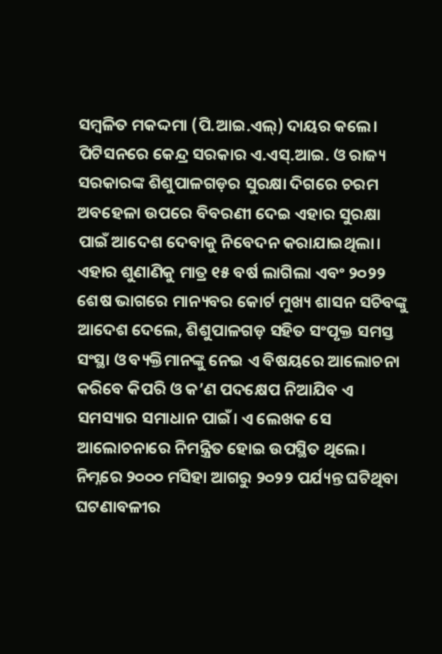ସମ୍ବଳିତ ମକଦ୍ଦମା (ପି.ଆଇ.ଏଲ୍) ଦାୟର କଲେ। ପିଟିସନରେ କେନ୍ଦ୍ର ସରକାର ଏ.ଏସ୍.ଆଇ. ଓ ରାଜ୍ୟ ସରକାରଙ୍କ ଶିଶୁପାଳଗଡ଼ର ସୁରକ୍ଷା ଦିଗରେ ଚରମ ଅବହେଳା ଉପରେ ବିବରଣୀ ଦେଇ ଏହାର ସୁରକ୍ଷା ପାଇଁ ଆଦେଶ ଦେବାକୁ ନିବେଦନ କରାଯାଇଥିଲା। ଏହାର ଶୁଣାଣିକୁ ମାତ୍ର ୧୫ ବର୍ଷ ଲାଗିଲା ଏବଂ ୨୦୨୨ ଶେଷ ଭାଗରେ ମାନ୍ୟବର କୋର୍ଟ ମୁଖ୍ୟ ଶାସନ ସଚିବଙ୍କୁ ଆଦେଶ ଦେଲେ, ଶିଶୁପାଳଗଡ଼ ସହିତ ସଂପୃକ୍ତ ସମସ୍ତ ସଂସ୍ଥା ଓ ବ୍ୟକ୍ତିମାନଙ୍କୁ ନେଇ ଏ ବିଷୟରେ ଆଲୋଚନା କରିବେ କିପରି ଓ କ’ଣ ପଦକ୍ଷେପ ନିଆଯିବ ଏ ସମସ୍ୟାର ସମାଧାନ ପାଇଁ। ଏ ଲେଖକ ସେ ଆଲୋଚନାରେ ନିମନ୍ତ୍ରିତ ହୋଇ ଉପସ୍ଥିତ ଥିଲେ।
ନିମ୍ନରେ ୨୦୦୦ ମସିହା ଆଗରୁ ୨୦୨୨ ପର୍ଯ୍ୟନ୍ତ ଘଟିଥିବା ଘଟଣାବଳୀର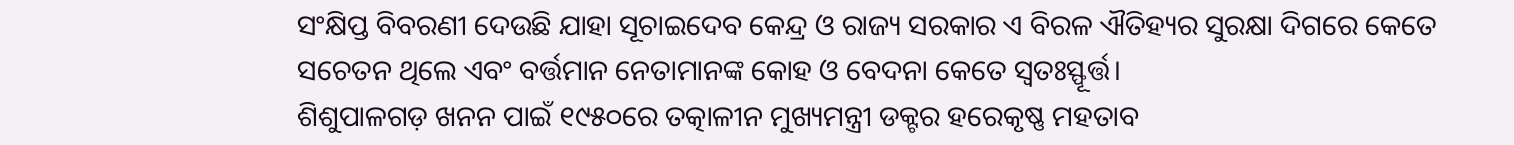ସଂକ୍ଷିପ୍ତ ବିବରଣୀ ଦେଉଛି ଯାହା ସୂଚାଇଦେବ କେନ୍ଦ୍ର ଓ ରାଜ୍ୟ ସରକାର ଏ ବିରଳ ଐତିହ୍ୟର ସୁରକ୍ଷା ଦିଗରେ କେତେ ସଚେତନ ଥିଲେ ଏବଂ ବର୍ତ୍ତମାନ ନେତାମାନଙ୍କ କୋହ ଓ ବେଦନା କେତେ ସ୍ବତଃସ୍ଫୂର୍ତ୍ତ।
ଶିଶୁପାଳଗଡ଼ ଖନନ ପାଇଁ ୧୯୫୦ରେ ତତ୍କାଳୀନ ମୁଖ୍ୟମନ୍ତ୍ରୀ ଡକ୍ଟର ହରେକୃଷ୍ଣ ମହତାବ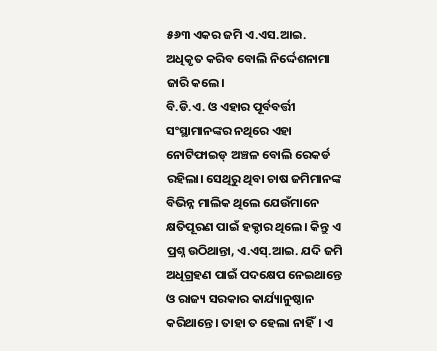୫୬୩ ଏକର ଜମି ଏ.ଏସ.ଆଇ. ଅଧିକୃତ କରିବ ବୋଲି ନିର୍ଦ୍ଦେଶନାମା ଜାରି କଲେ।
ବି.ଡି.ଏ. ଓ ଏହାର ପୂର୍ବବର୍ତ୍ତୀ ସଂସ୍ଥାମାନଙ୍କର ନଥିରେ ଏହା ନୋଟିଫାଇଡ୍ ଅଞ୍ଚଳ ବୋଲି ରେକର୍ଡ ରହିଲା। ସେଥିରୁ ଥିବା ଚାଷ ଜମିମାନଙ୍କ ବିଭିନ୍ନ ମାଲିକ ଥିଲେ ଯେଉଁମାନେ କ୍ଷତିପୂରଣ ପାଇଁ ହକ୍ଦାର ଥିଲେ। କିନ୍ତୁ ଏ ପ୍ରଶ୍ନ ଉଠିଥାନ୍ତା, ଏ.ଏସ୍.ଆଇ. ଯଦି ଜମି ଅଧିଗ୍ରହଣ ପାଇଁ ପଦକ୍ଷେପ ନେଇଥାନ୍ତେ ଓ ରାଜ୍ୟ ସରକାର କାର୍ଯ୍ୟାନୁଷ୍ଠାନ କରିଥାନ୍ତେ। ତାହା ତ ହେଲା ନାହିଁ। ଏ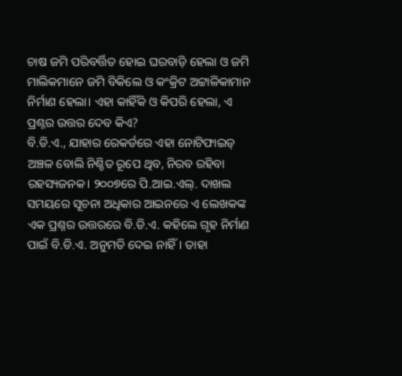ଚାଷ ଜମି ପରିବର୍ତ୍ତିତ ହୋଇ ଘରବାଡ଼ି ହେଲା ଓ ଜମି ମାଲିକମାନେ ଜମି ବିକିଲେ ଓ କଂକ୍ରିଟ ଅଟ୍ଟାଳିକାମାନ ନିର୍ମାଣ ହେଲା। ଏହା କାହିଁକି ଓ କିପରି ହେଲା, ଏ ପ୍ରଶ୍ନର ଉତ୍ତର ଦେବ କିଏ?
ବି.ଡି.ଏ., ଯାହାର ରେକର୍ଡରେ ଏହା ନୋଟିଫାଇଡ୍ ଅଞ୍ଚଳ ବୋଲି ନିଶ୍ଚିତ ରୂପେ ଥିବ, ନିରବ ରହିବା ରହସ୍ୟଜନକ। ୨୦୦୭ରେ ପି.ଆଇ.ଏଲ୍. ଦାଖଲ ସମୟରେ ସୂଚନା ଅଧିକାର ଆଇନରେ ଏ ଲେଖକଙ୍କ ଏକ ପ୍ରଶ୍ନର ଉତ୍ତରରେ ବି.ଡି.ଏ. କହିଲେ ଗୃହ ନିର୍ମାଣ ପାଇଁ ବି.ଡି.ଏ. ଅନୁମତି ଦେଇ ନାହିଁ। ତାହା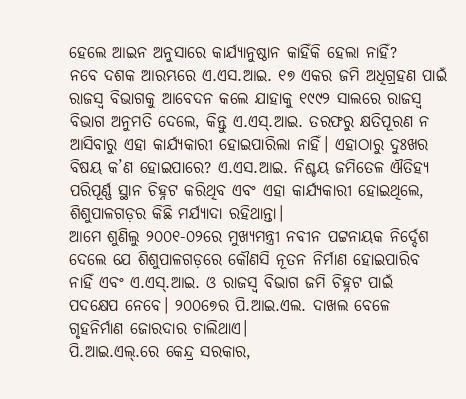ହେଲେ ଆଇନ ଅନୁସାରେ କାର୍ଯ୍ୟାନୁଷ୍ଠାନ କାହିଁକି ହେଲା ନାହିଁ?
ନବେ ଦଶକ ଆରମ୍ଭରେ ଏ.ଏସ.ଆଇ. ୧୭ ଏକର ଜମି ଅଧିଗ୍ରହଣ ପାଇଁ ରାଜସ୍ବ ବିଭାଗକୁ ଆବେଦନ କଲେ ଯାହାକୁ ୧୯୯୨ ସାଲରେ ରାଜସ୍ବ ବିଭାଗ ଅନୁମତି ଦେଲେ, କିନ୍ତୁ ଏ.ଏସ୍.ଆଇ. ତରଫରୁ କ୍ଷତିପୂରଣ ନ ଆସିବାରୁ ଏହା କାର୍ଯ୍ୟକାରୀ ହୋଇପାରିଲା ନାହିଁ। ଏହାଠାରୁ ଦୁଃଖର ବିଷୟ କ’ଣ ହୋଇପାରେ? ଏ.ଏସ.ଆଇ. ନିଶ୍ଚୟ ଜମିତେଳ ଐତିହ୍ୟ ପରିପୂର୍ଣ୍ଣ ସ୍ଥାନ ଚିହ୍ନଟ କରିଥିବ ଏବଂ ଏହା କାର୍ଯ୍ୟକାରୀ ହୋଇଥିଲେ, ଶିଶୁପାଳଗଡ଼ର କିଛି ମର୍ଯ୍ୟାଦା ରହିଥାନ୍ତା।
ଆମେ ଶୁଣିଲୁ ୨୦୦୧-୦୨ରେ ମୁଖ୍ୟମନ୍ତ୍ରୀ ନବୀନ ପଟ୍ଟନାୟକ ନିର୍ଦ୍ଦେଶ ଦେଲେ ଯେ ଶିଶୁପାଳଗଡ଼ରେ କୌଣସି ନୂତନ ନିର୍ମାଣ ହୋଇପାରିବ ନାହିଁ ଏବଂ ଏ.ଏସ୍.ଆଇ. ଓ ରାଜସ୍ବ ବିଭାଗ ଜମି ଚିହ୍ନଟ ପାଇଁ ପଦକ୍ଷେପ ନେବେ। ୨୦୦୭େର ପି.ଆଇ.ଏଲ. ଦାଖଲ ବେଳେ ଗୃହନିର୍ମାଣ ଜୋରଦାର ଚାଲିଥାଏ।
ପି.ଆଇ.ଏଲ୍.ରେ କେନ୍ଦ୍ର ସରକାର,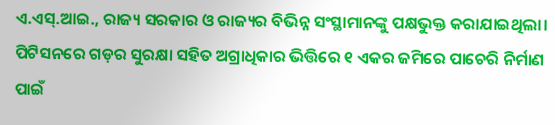ଏ.ଏସ୍.ଆଇ., ରାଜ୍ୟ ସରକାର ଓ ରାଜ୍ୟର ବିଭିନ୍ନ ସଂସ୍ଥାମାନଙ୍କୁ ପକ୍ଷଭୁକ୍ତ କରାଯାଇଥିଲା। ପିଟିସନରେ ଗଡ଼ର ସୁରକ୍ଷା ସହିତ ଅଗ୍ରାଧିକାର ଭିତ୍ତିରେ ୧ ଏକର ଜମିରେ ପାଚେରି ନିର୍ମାଣ ପାଇଁ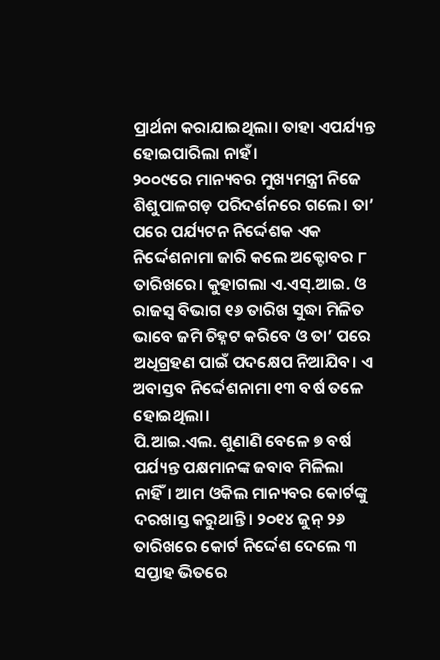ପ୍ରାର୍ଥନା କରାଯାଇଥିଲା। ତାହା ଏପର୍ଯ୍ୟନ୍ତ ହୋଇପାରିଲା ନାହଁ।
୨୦୦୯ରେ ମାନ୍ୟବର ମୁଖ୍ୟମନ୍ତ୍ରୀ ନିଜେ ଶିଶୁପାଳଗଡ଼ ପରିଦର୍ଶନରେ ଗଲେ। ତା’ ପରେ ପର୍ଯ୍ୟଟନ ନିର୍ଦ୍ଦେଶକ ଏକ ନିର୍ଦ୍ଦେଶନାମା ଜାରି କଲେ ଅକ୍ଟୋବର ୮ ତାରିଖରେ। କୁହାଗଲା ଏ.ଏସ୍.ଆଇ. ଓ ରାଜସ୍ବ ବିଭାଗ ୧୬ ତାରିଖ ସୁଦ୍ଧା ମିଳିତ ଭାବେ ଜମି ଚିହ୍ନଟ କରିବେ ଓ ତା’ ପରେ ଅଧିଗ୍ରହଣ ପାଇଁ ପଦକ୍ଷେପ ନିଆଯିବ। ଏ ଅବାସ୍ତବ ନିର୍ଦ୍ଦେଶନାମା ୧୩ ବର୍ଷ ତଳେ ହୋଇଥିଲା।
ପି.ଆଇ.ଏଲ. ଶୁଣାଣି ବେଳେ ୭ ବର୍ଷ ପର୍ଯ୍ୟନ୍ତ ପକ୍ଷମାନଙ୍କ ଜବାବ ମିଳିଲା ନାହିଁ। ଆମ ଓକିଲ ମାନ୍ୟବର କୋର୍ଟଙ୍କୁ ଦରଖାସ୍ତ କରୁଥାନ୍ତି। ୨୦୧୪ ଜୁନ୍ ୨୬ ତାରିଖରେ କୋର୍ଟ ନିର୍ଦ୍ଦେଶ ଦେଲେ ୩ ସପ୍ତାହ ଭିତରେ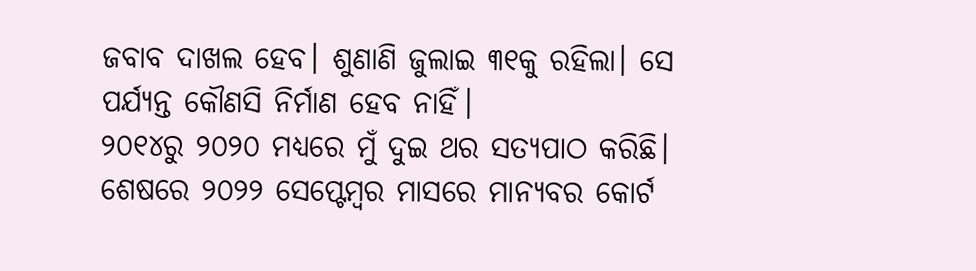ଜବାବ ଦାଖଲ ହେବ। ଶୁଣାଣି ଜୁଲାଇ ୩୧କୁ ରହିଲା। ସେ ପର୍ଯ୍ୟନ୍ତ କୌଣସି ନିର୍ମାଣ ହେବ ନାହିଁ।
୨୦୧୪ରୁ ୨୦୨୦ ମଧ୍ୟରେ ମୁଁ ଦୁଇ ଥର ସତ୍ୟପାଠ କରିଛି। ଶେଷରେ ୨୦୨୨ ସେପ୍ଟେମ୍ବର ମାସରେ ମାନ୍ୟବର କୋର୍ଟ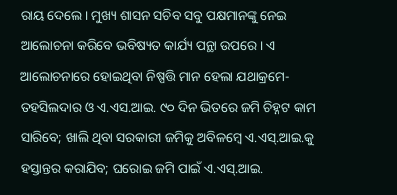ରାୟ ଦେଲେ। ମୁଖ୍ୟ ଶାସନ ସଚିବ ସବୁ ପକ୍ଷମାନଙ୍କୁ ନେଇ ଆଲୋଚନା କରିବେ ଭବିଷ୍ୟତ କାର୍ଯ୍ୟ ପନ୍ଥା ଉପରେ। ଏ ଆଲୋଚନାରେ ହୋଇଥିବା ନିଷ୍ପତ୍ତି ମାନ ହେଲା ଯଥାକ୍ରମେ- ତହସିଲଦାର ଓ ଏ.ଏସ.ଆଇ. ୯୦ ଦିନ ଭିତରେ ଜମି ଚିହ୍ନଟ କାମ ସାରିବେ; ଖାଲି ଥିବା ସରକାରୀ ଜମିକୁ ଅବିଳମ୍ବେ ଏ.ଏସ୍.ଆଇ.କୁ ହସ୍ତାନ୍ତର କରାଯିବ; ଘରୋଇ ଜମି ପାଇଁ ଏ.ଏସ୍.ଆଇ.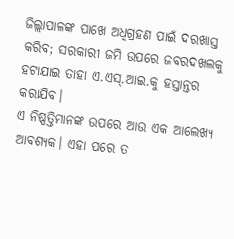ଜିଲ୍ଲାପାଳଙ୍କ ପାଖେ ଅଧିଗ୍ରହଣ ପାଇଁ ଦରଖାସ୍ତ କରିବ; ସରକାରୀ ଜମି ଉପରେ ଜବରଦଖଲକୁ ହଟାଯାଇ ତାହା ଏ.ଏସ୍.ଆଇ.କୁ ହସ୍ତାନ୍ତର କରାଯିବ।
ଏ ନିଷ୍ପତ୍ତିମାନଙ୍କ ଉପରେ ଆଉ ଏକ ଆଲେଖ୍ୟ ଆବଶ୍ୟକ। ଏହା ପରେ ତ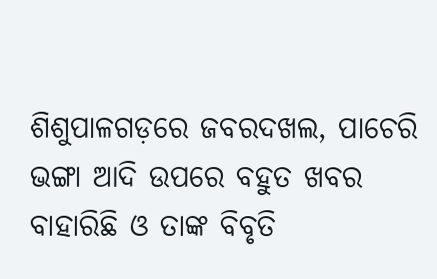ଶିଶୁପାଳଗଡ଼ରେ ଜବରଦଖଲ, ପାଚେରି ଭଙ୍ଗା ଆଦି ଉପରେ ବହୁତ ଖବର ବାହାରିଛି ଓ ତାଙ୍କ ବିବୃତି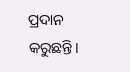ପ୍ରଦାନ କରୁଛନ୍ତି।